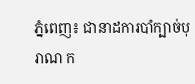ភ្នំពេញ៖ ជានាដការបាំក្បាច់បុរាណ ក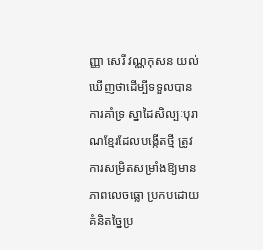ញ្ញា សេរី វណ្ណកុសន យល់ឃើញថាដើម្បីទទួលបានការគាំទ្រ ស្នាដៃសិល្បៈបុរាណខ្មែរដែលបង្កើតថ្មី ត្រូវការសម្រិតសម្រាំងឱ្យមានភាពលេចធ្លោ ប្រកបដោយគំនិតច្នៃប្រ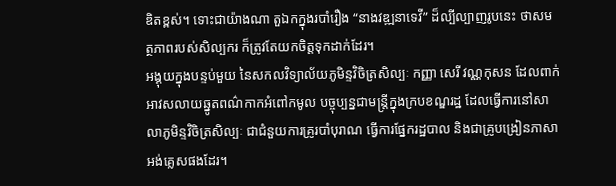ឌិតខ្ពស់។ ទោះជាយ៉ាងណា តួឯកក្នុងរបាំរឿង “នាងវឌ្ឍនាទេវី” ដ៏ល្បីល្បាញរូបនេះ ថាសមត្ថភាពរបស់សិល្បករ ក៏ត្រូវតែយកចិត្តទុកដាក់ដែរ។
អង្គុយក្នុងបន្ទប់មួយ នៃសកលវិទ្យាល័យភូមិន្ទវិចិត្រសិល្បៈ កញ្ញា សេរី វណ្ណកុសន ដែលពាក់អាវសលាយឆ្នូតពណ៌កាកអំពៅកមូល បច្ចុប្បន្នជាមន្ត្រីក្នុងក្របខណ្ឌរដ្ឋ ដែលធ្វើការនៅសាលាភូមិន្ទវិចិត្រសិល្បៈ ជាជំនួយការគ្រូរបាំបុរាណ ធ្វើការផ្នែករដ្ឋបាល និងជាគ្រូបង្រៀនភាសាអង់គ្លេសផងដែរ។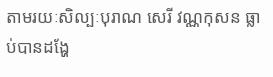តាមរយៈសិល្បៈបុរាណ សេរី វណ្ណកុសន ធ្លាប់បានដង្ហែ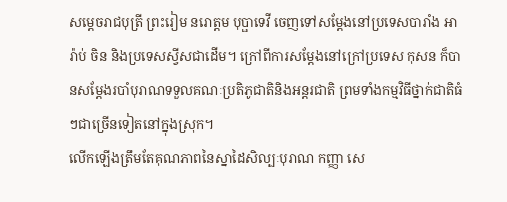សម្ដេចរាជបុត្រី ព្រះរៀម នរោត្តម បុប្ផាទេវី ចេញទៅសម្ដែងនៅប្រទេសបារាំង អារ៉ាប់ ចិន និងប្រទេសស្វីសជាដើម។ ក្រៅពីការសម្ដែងនៅក្រៅប្រទេស កុសន ក៏បានសម្ដែងរបាំបុរាណទទួលគណៈប្រតិភូជាតិនិងអន្តរជាតិ ព្រមទាំងកម្មវិធីថ្នាក់ជាតិធំៗជាច្រើនទៀតនៅក្នុងស្រុក។
លើកឡើងត្រឹមតែគុណភាពនៃស្នាដៃសិល្បៈបុរាណ កញ្ញា សេ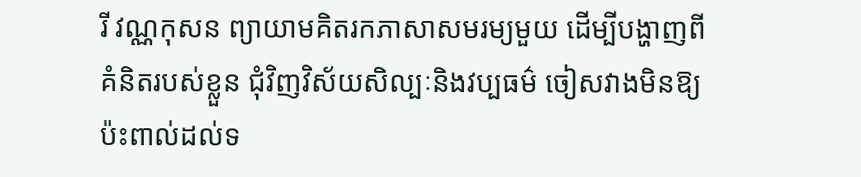រី វណ្ណកុសន ព្យាយាមគិតរកភាសាសមរម្យមួយ ដើម្បីបង្ហាញពីគំនិតរបស់ខ្លួន ជុំវិញវិស័យសិល្បៈនិងវប្បធម៌ ចៀសវាងមិនឱ្យប៉ះពាល់ដល់ទ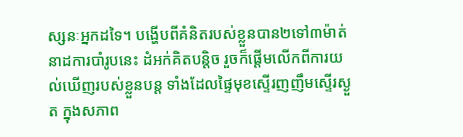ស្សនៈអ្នកដទៃ។ បង្ហើបពីគំនិតរបស់ខ្លួនបាន២ទៅ៣ម៉ាត់ នាដការបាំរូបនេះ ដំអក់គិតបន្តិច រួចក៏ផ្ដើមលើកពីការយល់ឃើញរបស់ខ្លួនបន្ត ទាំងដែលផ្ទៃមុខស្ទើរញញឹមស្ទើរស្ងួត ក្នុងសភាព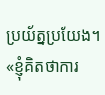ប្រយ័ត្នប្រយែង។
«ខ្ញុំគិតថាការ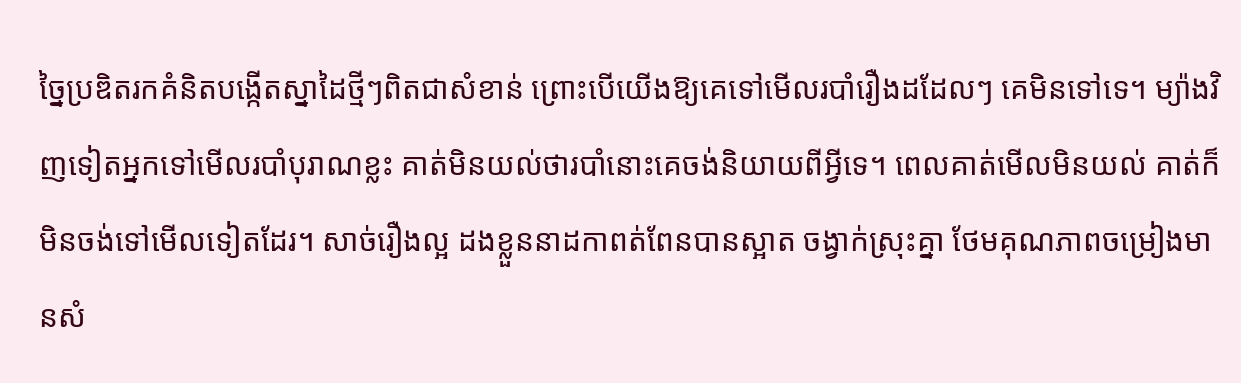ច្នៃប្រឌិតរកគំនិតបង្កើតស្នាដៃថ្មីៗពិតជាសំខាន់ ព្រោះបើយើងឱ្យគេទៅមើលរបាំរឿងដដែលៗ គេមិនទៅទេ។ ម្យ៉ាងវិញទៀតអ្នកទៅមើលរបាំបុរាណខ្លះ គាត់មិនយល់ថារបាំនោះគេចង់និយាយពីអ្វីទេ។ ពេលគាត់មើលមិនយល់ គាត់ក៏មិនចង់ទៅមើលទៀតដែរ។ សាច់រឿងល្អ ដងខ្លួននាដកាពត់ពែនបានស្អាត ចង្វាក់ស្រុះគ្នា ថែមគុណភាពចម្រៀងមានសំ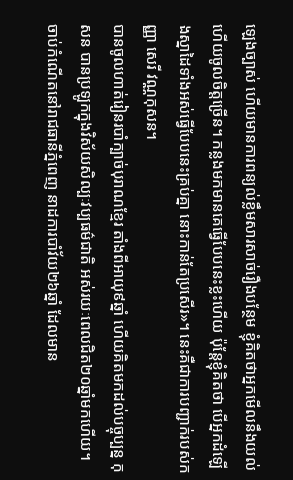ឡេងច្បាស់ ហើយមានការពន្យល់ខ្លឹមសារសាច់រឿងបន្ថែម ខ្ញុំគិតថាអ្នកមើលនឹងយល់ ហើយចូលចិត្តច្រើន។ កន្លងមកមានគេធ្វើបែបនេះខ្លះហើយ ប៉ុន្តែខ្ញុំគិតថា បើអ្នកដំឡើងស្នាដៃទាំងអស់ធ្វើបែបនេះគ្រប់គ្នា នោះកាន់តែប្រសើរ»។ នេះគឺជាការបញ្ជាក់របស់កញ្ញា សេរី វណ្ណកុសន។
បានចូលហាត់រៀនរបាំក្បាច់បុរាណខ្មែរ តាំងពីអាយុ៩ឆ្នាំ ហើយគិតមកដល់បច្ចុប្បន្ន កុសន បានប្រឡូកក្នុងវិស័យសិល្បៈវប្បធម៌ជាតិ អស់រយៈពេលជិត២០ឆ្នាំមកហើយ។ ចាប់កំណើតនៅរាជធានីភ្នំពេញ នាដការបាំវ័យ២៦ឆ្នាំ ដែលមាន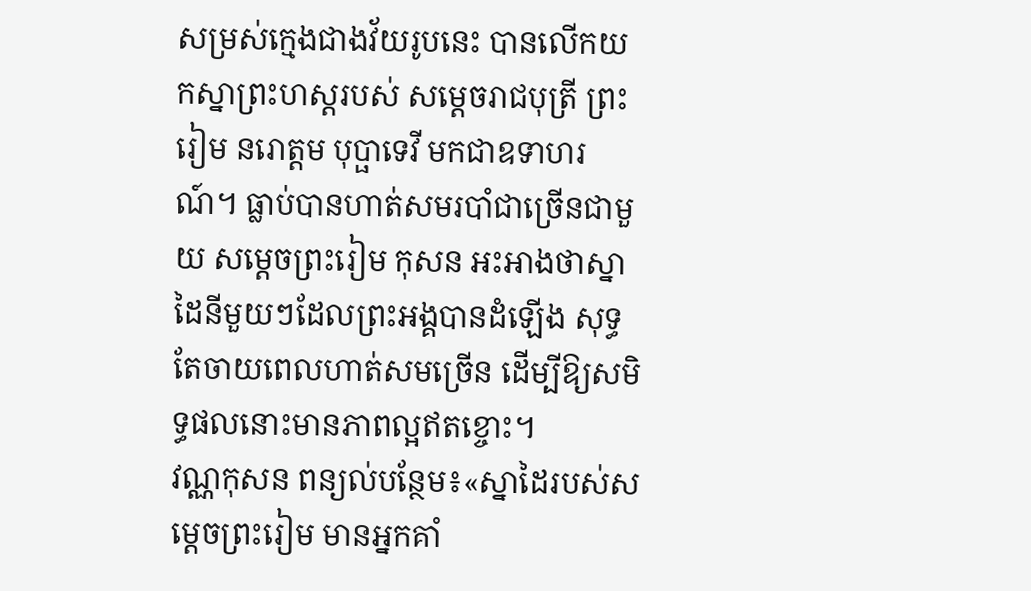សម្រស់ក្មេងជាងវ័យរូបនេះ បានលើកយកស្នាព្រះហស្តរបស់ សម្ដេចរាជបុត្រី ព្រះរៀម នរោត្តម បុប្ផាទេវី មកជាឧទាហរណ៍។ ធ្លាប់បានហាត់សមរបាំជាច្រើនជាមួយ សម្ដេចព្រះរៀម កុសន អះអាងថាស្នាដៃនីមួយៗដែលព្រះអង្គបានដំឡើង សុទ្ធតែចាយពេលហាត់សមច្រើន ដើម្បីឱ្យសមិទ្ធផលនោះមានភាពល្អឥតខ្ចោះ។
វណ្ណកុសន ពន្យល់បន្ថែម៖«ស្នាដៃរបស់សម្ដេចព្រះរៀម មានអ្នកគាំ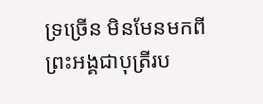ទ្រច្រើន មិនមែនមកពីព្រះអង្គជាបុត្រីរប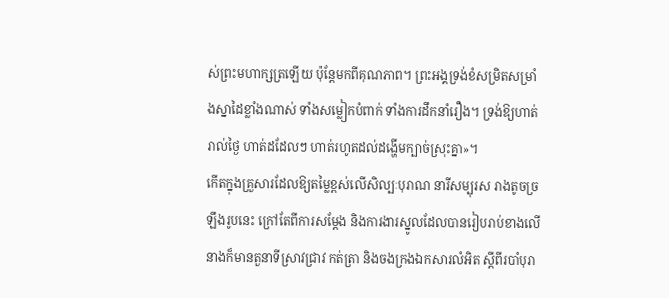ស់ព្រះមហាក្សត្រឡើយ ប៉ុន្តែមកពីគុណភាព។ ព្រះអង្គទ្រង់ខំសម្រិតសម្រាំងស្នាដៃខ្លាំងណាស់ ទាំងសម្លៀកបំពាក់ ទាំងការដឹកនាំរឿង។ ទ្រង់ឱ្យហាត់រាល់ថ្ងៃ ហាត់ដដែលៗ ហាត់រហូតដល់ដង្ហើមក្បាច់ស្រុះគ្នា»។
កើតក្នុងគ្រួសារដែលឱ្យតម្លៃខ្ពស់លើសិល្បៈបុរាណ នារីសម្បុរស រាងតូចច្រឡឹងរូបនេះ ក្រៅតែពីការសម្ដែង និងការងារស្នូលដែលបានរៀបរាប់ខាងលើ នាងក៏មានតួនាទីស្រាវជ្រាវ កត់ត្រា និងចងក្រងឯកសារលំអិត ស្ដីពីរបាំបុរា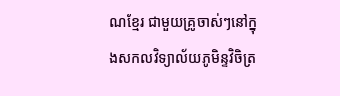ណខ្មែរ ជាមួយគ្រូចាស់ៗនៅក្នុងសកលវិទ្យាល័យភូមិន្ទវិចិត្រ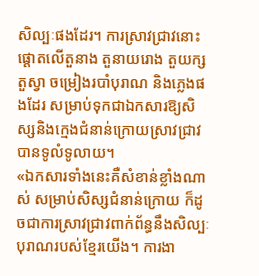សិល្បៈផងដែរ។ ការស្រាវជ្រាវនោះផ្ដោតលើតួនាង តួនាយរោង តួយក្ស តួស្វា ចម្រៀងរបាំបុរាណ និងភ្លេងផងដែរ សម្រាប់ទុកជាឯកសារឱ្យសិស្សនិងក្មេងជំនាន់ក្រោយស្រាវជ្រាវបានទូលំទូលាយ។
«ឯកសារទាំងនេះគឺសំខាន់ខ្លាំងណាស់ សម្រាប់សិស្សជំនាន់ក្រោយ ក៏ដូចជាការស្រាវជ្រាវពាក់ព័ន្ធនឹងសិល្បៈបុរាណរបស់ខ្មែរយើង។ ការងា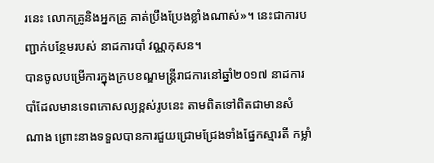រនេះ លោកគ្រូនិងអ្នកគ្រូ គាត់ប្រឹងប្រែងខ្លាំងណាស់»។ នេះជាការបញ្ជាក់បន្ថែមរបស់ នាដការបាំ វណ្ណកុសន។
បានចូលបម្រើការក្នុងក្របខណ្ឌមន្ត្រីរាជការនៅឆ្នាំ២០១៧ នាដការបាំដែលមានទេពកោសល្យខ្ពស់រូបនេះ តាមពិតទៅពិតជាមានសំណាង ព្រោះនាងទទួលបានការជួយជ្រោមជ្រែងទាំងផ្នែកស្មារតី កម្លាំ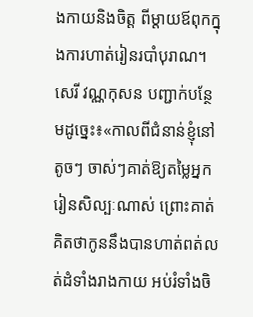ងកាយនិងចិត្ត ពីម្ដាយឪពុកក្នុងការហាត់រៀនរបាំបុរាណ។
សេរី វណ្ណកុសន បញ្ជាក់បន្ថែមដូច្នេះ៖«កាលពីជំនាន់ខ្ញុំនៅតូចៗ ចាស់ៗគាត់ឱ្យតម្លៃអ្នករៀនសិល្បៈណាស់ ព្រោះគាត់គិតថាកូននឹងបានហាត់ពត់លត់ដំទាំងរាងកាយ អប់រំទាំងចិ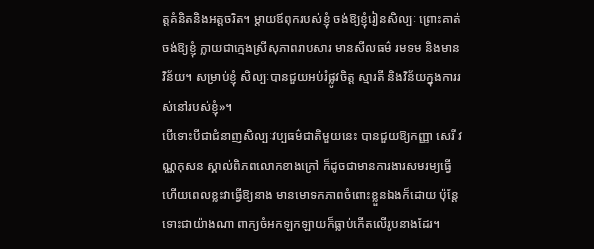ត្តគំនិតនិងអត្តចរិត។ ម្ដាយឪពុករបស់ខ្ញុំ ចង់ឱ្យខ្ញុំរៀនសិល្បៈ ព្រោះគាត់ចង់ឱ្យខ្ញុំ ក្លាយជាក្មេងស្រីសុភាពរាបសារ មានសីលធម៌ រមទម និងមានវិន័យ។ សម្រាប់ខ្ញុំ សិល្បៈបានជួយអប់រំផ្លូវចិត្ត ស្មារតី និងវិន័យក្នុងការរស់នៅរបស់ខ្ញុំ»។
បើទោះបីជាជំនាញសិល្បៈវប្បធម៌ជាតិមួយនេះ បានជួយឱ្យកញ្ញា សេរី វណ្ណកុសន ស្គាល់ពិភពលោកខាងក្រៅ ក៏ដូចជាមានការងារសមរម្យធ្វើ ហើយពេលខ្លះវាធ្វើឱ្យនាង មានមោទកភាពចំពោះខ្លួនឯងក៏ដោយ ប៉ុន្តែទោះជាយ៉ាងណា ពាក្យចំអកឡកឡាយក៏ធ្លាប់កើតលើរូបនាងដែរ។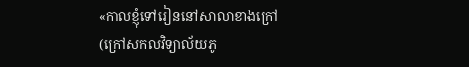«កាលខ្ញុំទៅរៀននៅសាលាខាងក្រៅ(ក្រៅសកលវិទ្យាល័យភូ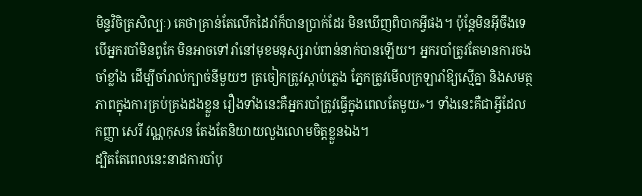មិន្ទវិចិត្រសិល្បៈ) គេថាគ្រាន់តែលើកដៃរាំក៏បានប្រាក់ដែរ មិនឃើញពិបាកអ្វីផង។ ប៉ុន្តែមិនអ៊ីចឹងទេ បើអ្នករបាំមិនពូកែ មិនអាចទៅរាំនៅមុខមនុស្សរាប់ពាន់នាក់បានឡើយ។ អ្នករបាំត្រូវតែមានការចងចាំខ្លាំង ដើម្បីចាំរាល់ក្បាច់នីមួយៗ ត្រចៀកត្រូវស្ដាប់ភ្លេង ភ្នែកត្រូវមើលក្រឡារាំឱ្យស្មើគ្នា និងសមត្ថភាពក្នុងការគ្រប់គ្រងដងខ្លួន រឿងទាំងនេះគឺអ្នករបាំត្រូវធ្វើក្នុងពេលតែមួយ»។ ទាំងនេះគឺជាអ្វីដែលកញ្ញា សេរី វណ្ណកុសន តែងតែនិយាយលួងលោមចិត្តខ្លួនឯង។
ដ្បិតតែពេលនេះនាដការបាំបុ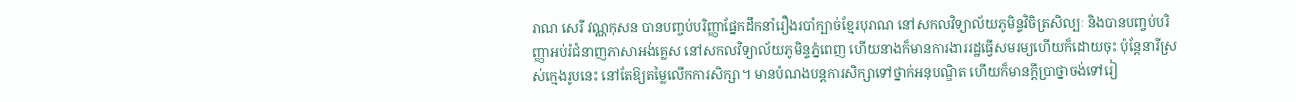រាណ សេរី វណ្ណកុសន បានបញ្ចប់បរិញ្ញាផ្នែកដឹកនាំរឿងរបាំក្បាច់ខ្មែរបុរាណ នៅសកលវិទ្យាល័យភូមិន្ទវិចិត្រសិល្បៈ និងបានបញ្ចប់បរិញ្ញាអប់រំជំនាញភាសាអង់គ្លេស នៅសកលវិទ្យាល័យភូមិន្ទភ្នំពេញ ហើយនាងក៏មានការងាររដ្ឋធ្វើសមរម្យហើយក៏ដោយចុះ ប៉ុន្តែនារីស្រស់ក្មេងរូបនេះ នៅតែឱ្យតម្លៃលើកការសិក្សា។ មានបំណងបន្តការសិក្សាទៅថ្នាក់អនុបណ្ឌិត ហើយក៏មានក្ដីប្រាថ្នាចង់ទៅរៀ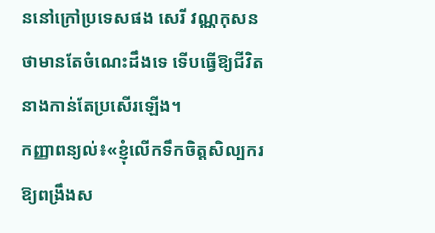ននៅក្រៅប្រទេសផង សេរី វណ្ណកុសន ថាមានតែចំណេះដឹងទេ ទើបធ្វើឱ្យជីវិតនាងកាន់តែប្រសើរឡើង។
កញ្ញាពន្យល់៖«ខ្ញុំលើកទឹកចិត្តសិល្បករ ឱ្យពង្រឹងស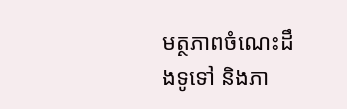មត្ថភាពចំណេះដឹងទូទៅ និងភា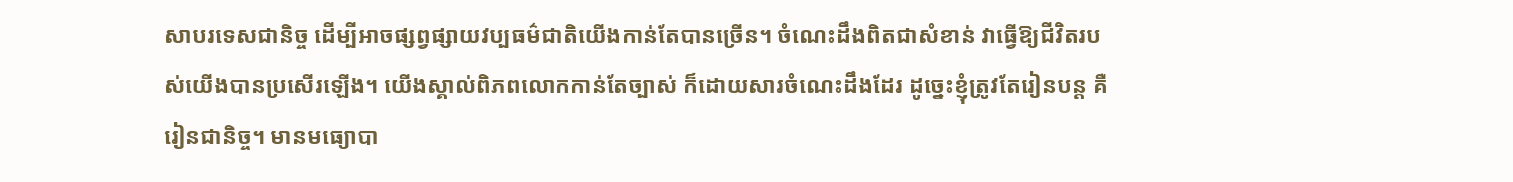សាបរទេសជានិច្ច ដើម្បីអាចផ្សព្វផ្សាយវប្បធម៌ជាតិយើងកាន់តែបានច្រើន។ ចំណេះដឹងពិតជាសំខាន់ វាធ្វើឱ្យជីវិតរបស់យើងបានប្រសើរឡើង។ យើងស្គាល់ពិភពលោកកាន់តែច្បាស់ ក៏ដោយសារចំណេះដឹងដែរ ដូច្នេះខ្ញុំត្រូវតែរៀនបន្ត គឺរៀនជានិច្ច។ មានមធ្យោបា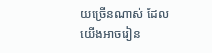យច្រើនណាស់ ដែលយើងអាចរៀន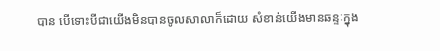បាន បើទោះបីជាយើងមិនបានចូលសាលាក៏ដោយ សំខាន់យើងមានឆន្ទៈក្នុង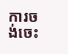ការចង់ចេះ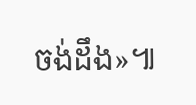ចង់ដឹង»៕